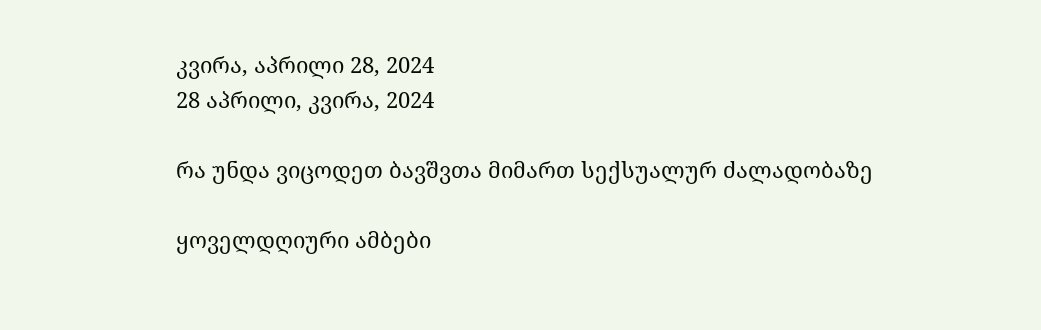კვირა, აპრილი 28, 2024
28 აპრილი, კვირა, 2024

რა უნდა ვიცოდეთ ბავშვთა მიმართ სექსუალურ ძალადობაზე

ყოველდღიური ამბები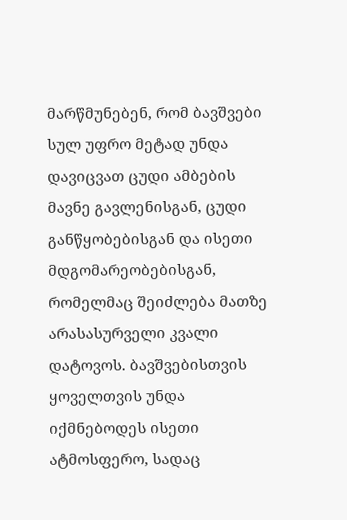მარწმუნებენ, რომ ბავშვები სულ უფრო მეტად უნდა დავიცვათ ცუდი ამბების მავნე გავლენისგან, ცუდი განწყობებისგან და ისეთი მდგომარეობებისგან, რომელმაც შეიძლება მათზე არასასურველი კვალი დატოვოს. ბავშვებისთვის ყოველთვის უნდა იქმნებოდეს ისეთი ატმოსფერო, სადაც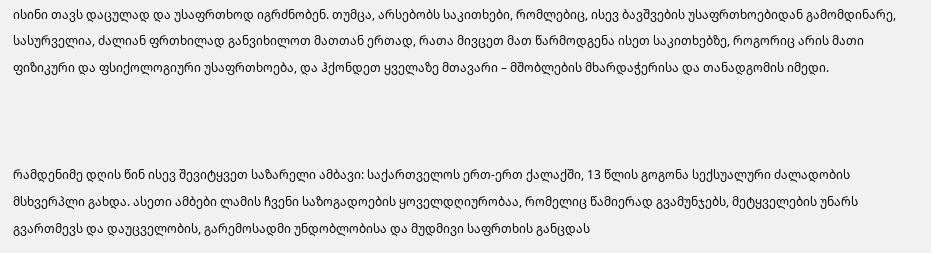ისინი თავს დაცულად და უსაფრთხოდ იგრძნობენ. თუმცა, არსებობს საკითხები, რომლებიც, ისევ ბავშვების უსაფრთხოებიდან გამომდინარე, სასურველია, ძალიან ფრთხილად განვიხილოთ მათთან ერთად, რათა მივცეთ მათ წარმოდგენა ისეთ საკითხებზე, როგორიც არის მათი ფიზიკური და ფსიქოლოგიური უსაფრთხოება, და ჰქონდეთ ყველაზე მთავარი – მშობლების მხარდაჭერისა და თანადგომის იმედი.



რამდენიმე დღის წინ ისევ შევიტყვეთ საზარელი ამბავი: საქართველოს ერთ-ერთ ქალაქში, 13 წლის გოგონა სექსუალური ძალადობის მსხვერპლი გახდა. ასეთი ამბები ლამის ჩვენი საზოგადოების ყოველდღიურობაა, რომელიც წამიერად გვამუნჯებს, მეტყველების უნარს გვართმევს და დაუცველობის, გარემოსადმი უნდობლობისა და მუდმივი საფრთხის განცდას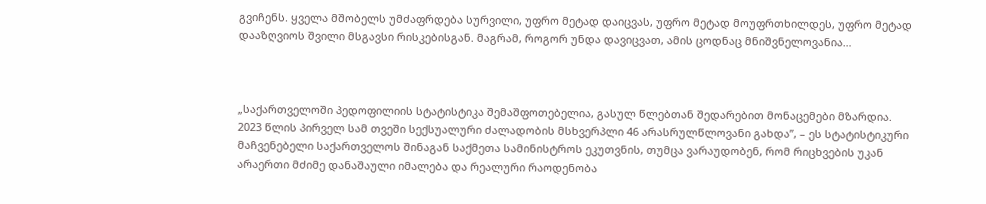გვიჩენს. ყველა მშობელს უმძაფრდება სურვილი, უფრო მეტად დაიცვას, უფრო მეტად მოუფრთხილდეს, უფრო მეტად დააზღვიოს შვილი მსგავსი რისკებისგან. მაგრამ, როგორ უნდა დავიცვათ, ამის ცოდნაც მნიშვნელოვანია…



„საქართველოში პედოფილიის სტატისტიკა შემაშფოთებელია, გასულ წლებთან შედარებით მონაცემები მზარდია. 2023 წლის პირველ სამ თვეში სექსუალური ძალადობის მსხვერპლი 46 არასრულწლოვანი გახდა”, – ეს სტატისტიკური მაჩვენებელი საქართველოს შინაგან საქმეთა სამინისტროს ეკუთვნის, თუმცა ვარაუდობენ, რომ რიცხვების უკან არაერთი მძიმე დანაშაული იმალება და რეალური რაოდენობა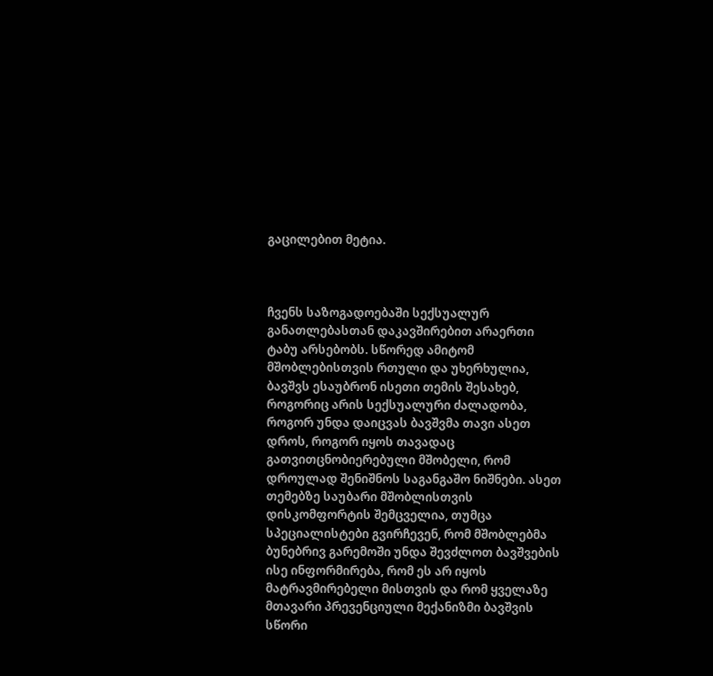გაცილებით მეტია.



ჩვენს საზოგადოებაში სექსუალურ განათლებასთან დაკავშირებით არაერთი ტაბუ არსებობს. სწორედ ამიტომ მშობლებისთვის რთული და უხერხულია, ბავშვს ესაუბრონ ისეთი თემის შესახებ, როგორიც არის სექსუალური ძალადობა, როგორ უნდა დაიცვას ბავშვმა თავი ასეთ დროს, როგორ იყოს თავადაც გათვითცნობიერებული მშობელი, რომ დროულად შენიშნოს საგანგაშო ნიშნები. ასეთ თემებზე საუბარი მშობლისთვის დისკომფორტის შემცველია, თუმცა სპეციალისტები გვირჩევენ, რომ მშობლებმა ბუნებრივ გარემოში უნდა შევძლოთ ბავშვების ისე ინფორმირება, რომ ეს არ იყოს მატრავმირებელი მისთვის და რომ ყველაზე მთავარი პრევენციული მექანიზმი ბავშვის სწორი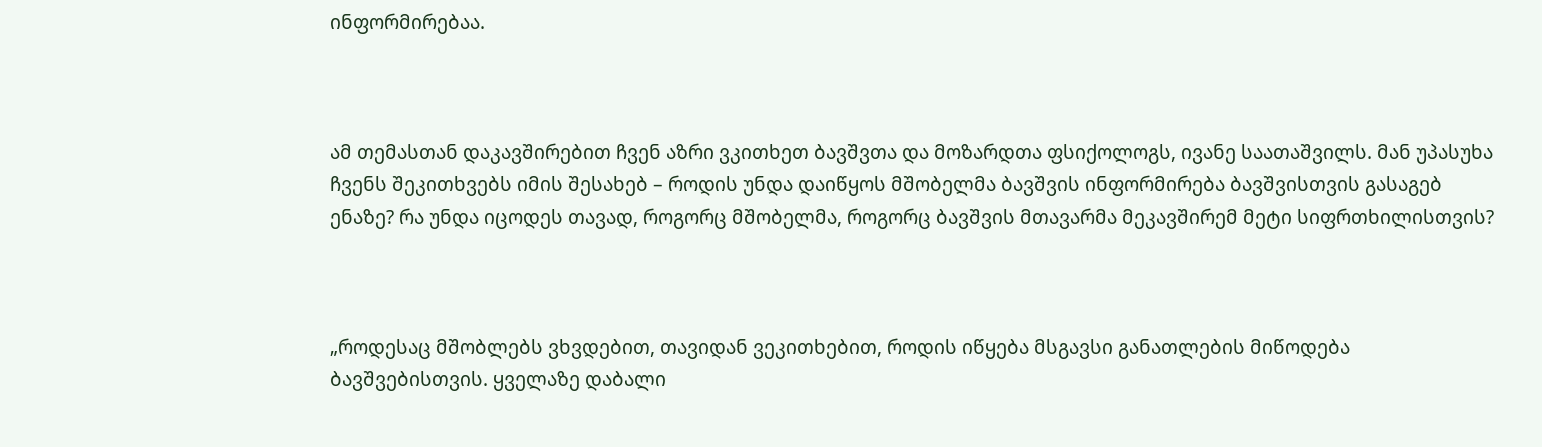ინფორმირებაა.



ამ თემასთან დაკავშირებით ჩვენ აზრი ვკითხეთ ბავშვთა და მოზარდთა ფსიქოლოგს, ივანე საათაშვილს. მან უპასუხა ჩვენს შეკითხვებს იმის შესახებ – როდის უნდა დაიწყოს მშობელმა ბავშვის ინფორმირება ბავშვისთვის გასაგებ ენაზე? რა უნდა იცოდეს თავად, როგორც მშობელმა, როგორც ბავშვის მთავარმა მეკავშირემ მეტი სიფრთხილისთვის?



„როდესაც მშობლებს ვხვდებით, თავიდან ვეკითხებით, როდის იწყება მსგავსი განათლების მიწოდება ბავშვებისთვის. ყველაზე დაბალი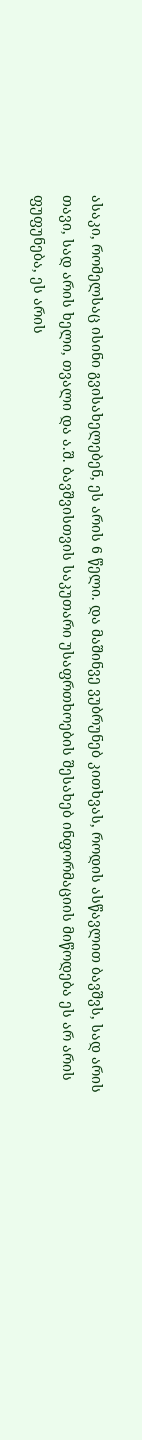ასაკი, რომელსაც ისინი გვისახელებენ, ეს არის 6 წელი. და მაშინვე ვუბრუნებ კითხვას, როდის ასწავლით ბავშვს, სად არის თავი, სად არის ხელი, თვალი და ა.შ. ბავშვისთვის საკუთარი უსაფრთხოების შესახებ ინფორმაციის მიწოდება ეს არ არის ფუფუნება, ეს არის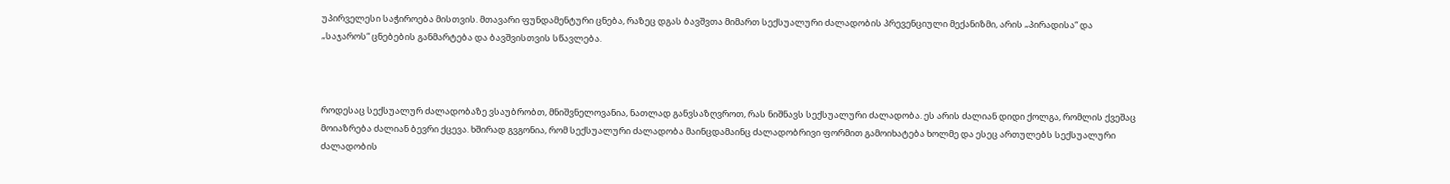უპირველესი საჭიროება მისთვის. მთავარი ფუნდამენტური ცნება, რაზეც დგას ბავშვთა მიმართ სექსუალური ძალადობის პრევენციული მექანიზმი, არის „პირადისა“ და „საჯაროს“ ცნებების განმარტება და ბავშვისთვის სწავლება.



როდესაც სექსუალურ ძალადობაზე ვსაუბრობთ, მნიშვნელოვანია, ნათლად განვსაზღვროთ, რას ნიშნავს სექსუალური ძალადობა. ეს არის ძალიან დიდი ქოლგა, რომლის ქვეშაც მოიაზრება ძალიან ბევრი ქცევა. ხშირად გვგონია, რომ სექსუალური ძალადობა მაინცდამაინც ძალადობრივი ფორმით გამოიხატება ხოლმე და ესეც ართულებს სექსუალური ძალადობის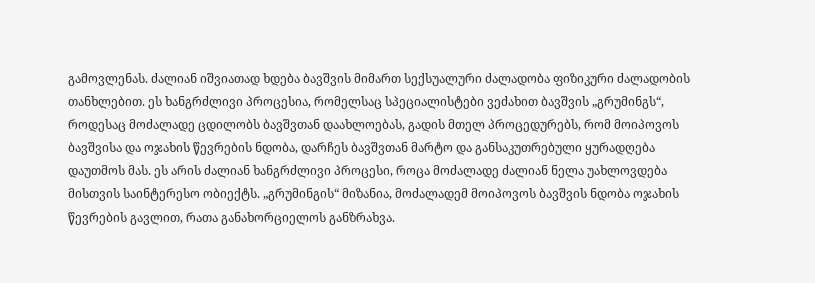გამოვლენას. ძალიან იშვიათად ხდება ბავშვის მიმართ სექსუალური ძალადობა ფიზიკური ძალადობის თანხლებით. ეს ხანგრძლივი პროცესია, რომელსაც სპეციალისტები ვეძახით ბავშვის „გრუმინგს“, როდესაც მოძალადე ცდილობს ბავშვთან დაახლოებას, გადის მთელ პროცედურებს, რომ მოიპოვოს ბავშვისა და ოჯახის წევრების ნდობა, დარჩეს ბავშვთან მარტო და განსაკუთრებული ყურადღება დაუთმოს მას. ეს არის ძალიან ხანგრძლივი პროცესი, როცა მოძალადე ძალიან ნელა უახლოვდება მისთვის საინტერესო ობიექტს. „გრუმინგის“ მიზანია, მოძალადემ მოიპოვოს ბავშვის ნდობა ოჯახის წევრების გავლით, რათა განახორციელოს განზრახვა.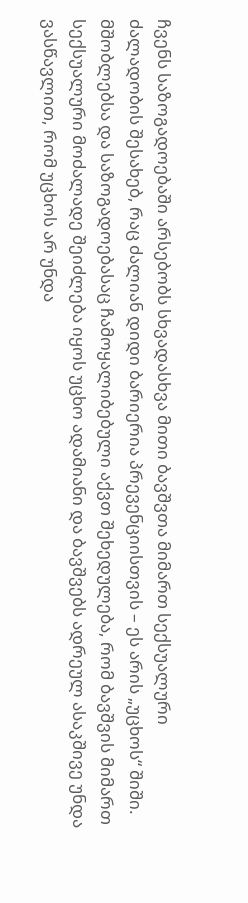ჩვენს საზოგადოებაში არსებობს სხვადასხვა მითი ბავშვთა მიმართ სექსუალური ძალადობის შესახებ, რაც ძალიან დიდი ბარიერია პრევენციისთვის – ეს არის „უცხოს“ შიში. მშობლებსა და საზოგადოებასაც ჩამოყალიბებული აქვთ შეხედულება, რომ ბავშვის მიმართ სექსუალური მოძალადე შეიძლება იყოს უცხო ადამიანი და ბავშვებს ადრეულ ასაკშივე უნდა ვასწავლით, რომ უცხოს არ უნდა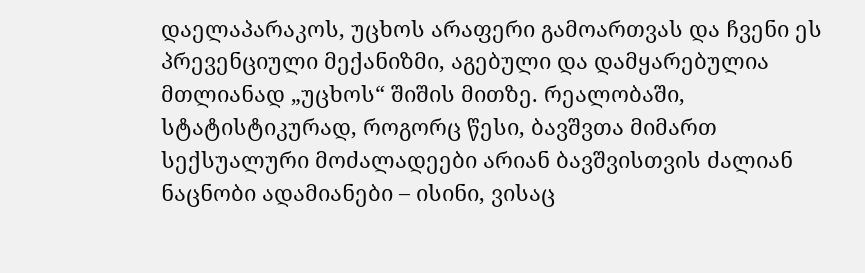დაელაპარაკოს, უცხოს არაფერი გამოართვას და ჩვენი ეს პრევენციული მექანიზმი, აგებული და დამყარებულია მთლიანად „უცხოს“ შიშის მითზე. რეალობაში, სტატისტიკურად, როგორც წესი, ბავშვთა მიმართ სექსუალური მოძალადეები არიან ბავშვისთვის ძალიან ნაცნობი ადამიანები – ისინი, ვისაც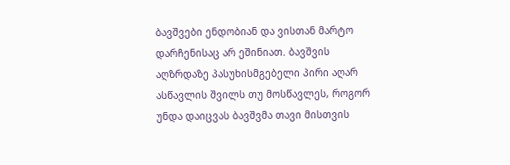ბავშვები ენდობიან და ვისთან მარტო დარჩენისაც არ ეშინიათ. ბავშვის აღზრდაზე პასუხისმგებელი პირი აღარ ასწავლის შვილს თუ მოსწავლეს, როგორ უნდა დაიცვას ბავშვმა თავი მისთვის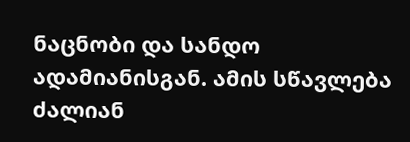ნაცნობი და სანდო ადამიანისგან. ამის სწავლება ძალიან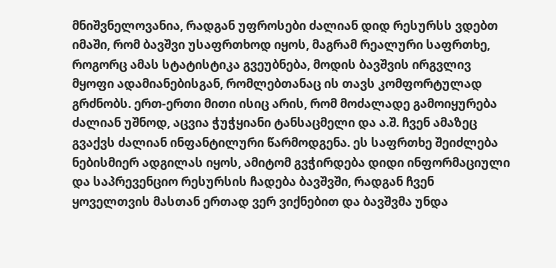მნიშვნელოვანია, რადგან უფროსები ძალიან დიდ რესურსს ვდებთ იმაში, რომ ბავშვი უსაფრთხოდ იყოს, მაგრამ რეალური საფრთხე, როგორც ამას სტატისტიკა გვეუბნება, მოდის ბავშვის ირგვლივ მყოფი ადამიანებისგან, რომლებთანაც ის თავს კომფორტულად გრძნობს. ერთ-ერთი მითი ისიც არის, რომ მოძალადე გამოიყურება ძალიან უშნოდ, აცვია ჭუჭყიანი ტანსაცმელი და ა.შ. ჩვენ ამაზეც გვაქვს ძალიან ინფანტილური წარმოდგენა. ეს საფრთხე შეიძლება ნებისმიერ ადგილას იყოს, ამიტომ გვჭირდება დიდი ინფორმაციული და საპრევენციო რესურსის ჩადება ბავშვში, რადგან ჩვენ ყოველთვის მასთან ერთად ვერ ვიქნებით და ბავშვმა უნდა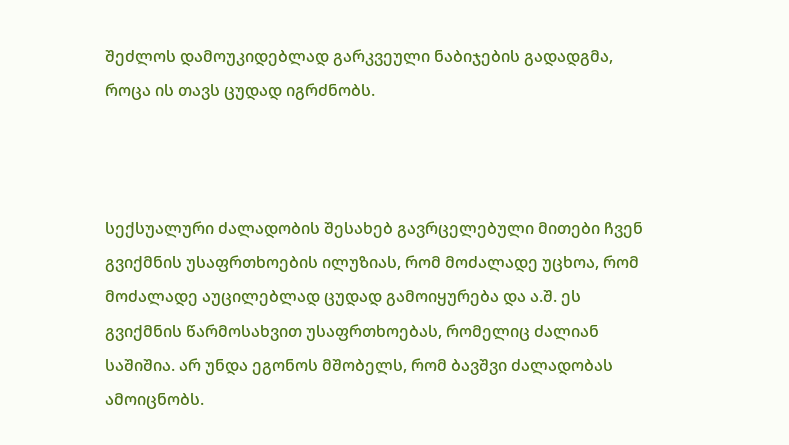შეძლოს დამოუკიდებლად გარკვეული ნაბიჯების გადადგმა, როცა ის თავს ცუდად იგრძნობს.



სექსუალური ძალადობის შესახებ გავრცელებული მითები ჩვენ გვიქმნის უსაფრთხოების ილუზიას, რომ მოძალადე უცხოა, რომ მოძალადე აუცილებლად ცუდად გამოიყურება და ა.შ. ეს გვიქმნის წარმოსახვით უსაფრთხოებას, რომელიც ძალიან საშიშია. არ უნდა ეგონოს მშობელს, რომ ბავშვი ძალადობას ამოიცნობს.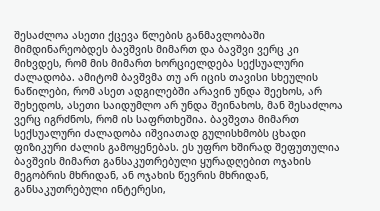შესაძლოა ასეთი ქცევა წლების განმავლობაში მიმდინარეობდეს ბავშვის მიმართ და ბავშვი ვერც კი მიხვდეს, რომ მის მიმართ ხორციელდება სექსუალური ძალადობა. ამიტომ ბავშვმა თუ არ იცის თავისი სხეულის ნაწილები, რომ ასეთ ადგილებში არავინ უნდა შეეხოს, არ შეხედოს, ასეთი საიდუმლო არ უნდა შეინახოს, მან შესაძლოა ვერც იგრძნოს, რომ ის საფრთხეშია. ბავშვთა მიმართ სექსუალური ძალადობა იშვიათად გულისხმობს ცხადი ფიზიკური ძალის გამოყენებას. ეს უფრო ხშირად შეფუთულია ბავშვის მიმართ განსაკუთრებული ყურადღებით ოჯახის მეგობრის მხრიდან, ან ოჯახის წევრის მხრიდან, განსაკუთრებული ინტერესი,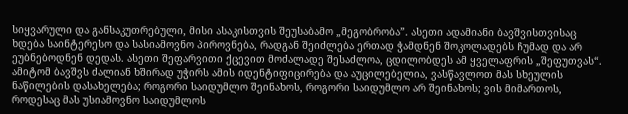სიყვარული და განსაკუთრებული, მისი ასაკისთვის შეუსაბამო „მეგობრობა”. ასეთი ადამიანი ბავშვისთვისაც ხდება საინტერესო და სასიამოვნო პიროვნება, რადგან შეიძლება ერთად ჭამდნენ შოკოლადებს ჩუმად და არ ეუბნებოდნენ დედას. ასეთი შეფარვითი ქცევით მოძალადე შესაძლოა, ცდილობდეს ამ ყველაფრის „შეფუთვას“. ამიტომ ბავშვს ძალიან ხშირად უჭირს ამის იდენტიფიცირება და აუცილებელია, ვასწავლოთ მას სხეულის ნაწილების დასახელება; როგორი საიდუმლო შეინახოს, როგორი საიდუმლო არ შეინახოს; ვის მიმართოს, როდესაც მას უსიამოვნო საიდუმლოს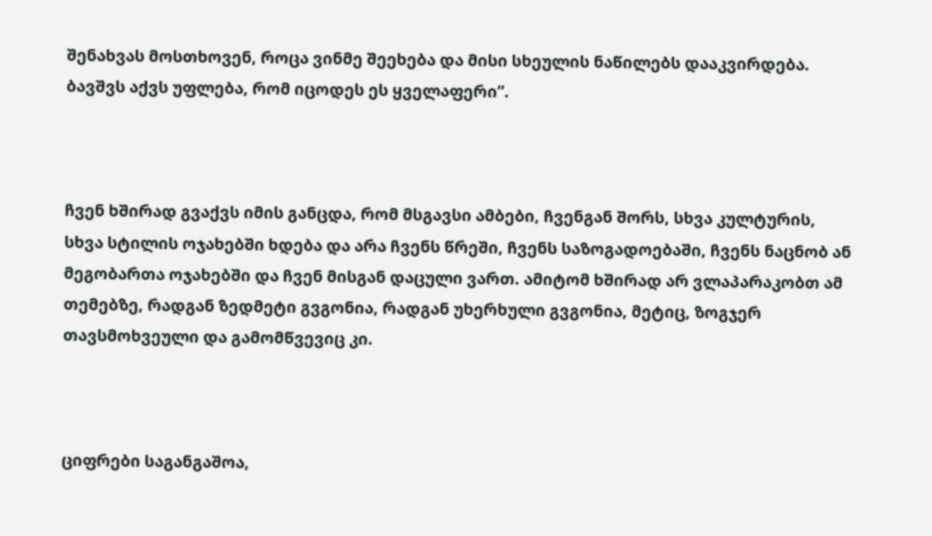შენახვას მოსთხოვენ, როცა ვინმე შეეხება და მისი სხეულის ნაწილებს დააკვირდება. ბავშვს აქვს უფლება, რომ იცოდეს ეს ყველაფერი”.



ჩვენ ხშირად გვაქვს იმის განცდა, რომ მსგავსი ამბები, ჩვენგან შორს, სხვა კულტურის, სხვა სტილის ოჯახებში ხდება და არა ჩვენს წრეში, ჩვენს საზოგადოებაში, ჩვენს ნაცნობ ან მეგობართა ოჯახებში და ჩვენ მისგან დაცული ვართ. ამიტომ ხშირად არ ვლაპარაკობთ ამ თემებზე, რადგან ზედმეტი გვგონია, რადგან უხერხული გვგონია, მეტიც, ზოგჯერ თავსმოხვეული და გამომწვევიც კი.



ციფრები საგანგაშოა,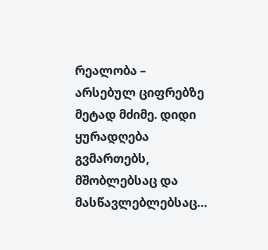რეალობა – არსებულ ციფრებზე მეტად მძიმე. დიდი ყურადღება გვმართებს, მშობლებსაც და მასწავლებლებსაც…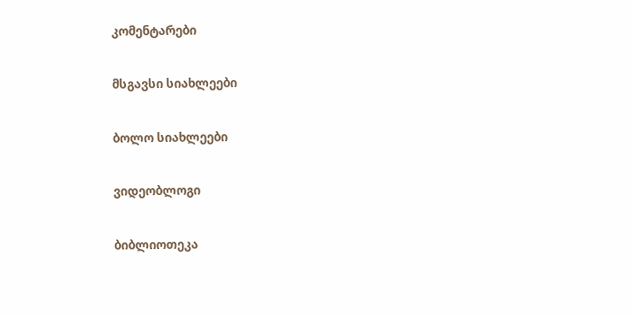კომენტარები

მსგავსი სიახლეები

ბოლო სიახლეები

ვიდეობლოგი

ბიბლიოთეკა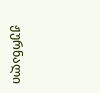ჟურნალი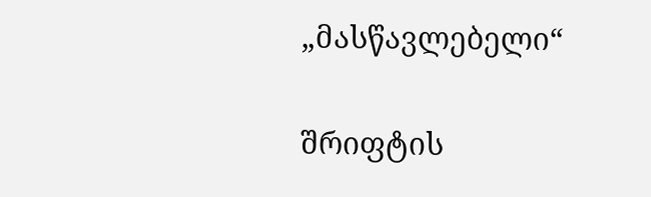„მასწავლებელი“

შრიფტის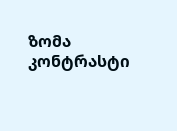ზომა
კონტრასტი